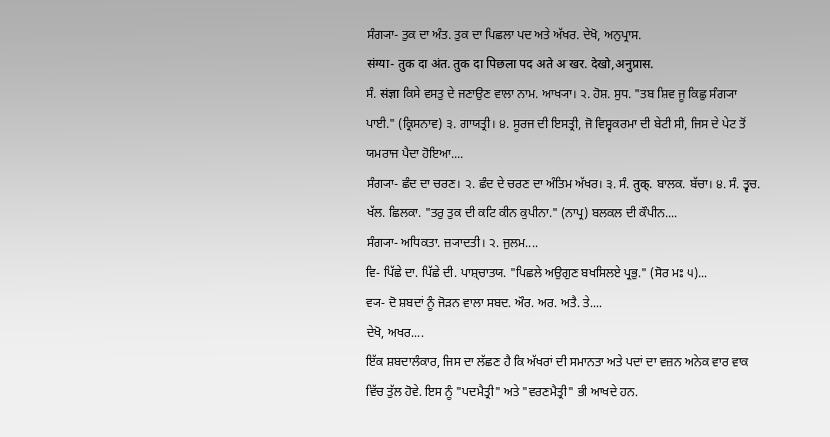ਸੰਗ੍ਯਾ- ਤੁਕ ਦਾ ਅੰਤ. ਤੁਕ ਦਾ ਪਿਛਲਾ ਪਦ ਅਤੇ ਅੱਖਰ. ਦੇਖੋ, ਅਨੁਪ੍ਰਾਸ.
संग्या- तुक दा अंत. तुक दा पिछला पद अते अॱखर. देखो,अनुप्रास.
ਸੰ. संज्ञा ਕਿਸੇ ਵਸਤੁ ਦੇ ਜਣਾਉਣ ਵਾਲਾ ਨਾਮ. ਆਖ੍ਯਾ। ੨. ਹੋਸ਼. ਸੁਧ. "ਤਬ ਸ਼ਿਵ ਜੂ ਕਿਛੁ ਸੰਗ੍ਯਾ ਪਾਈ." (ਕ੍ਰਿਸਨਾਵ) ੩. ਗਾਯਤ੍ਰੀ। ੪. ਸੂਰਜ ਦੀ ਇਸਤ੍ਰੀ, ਜੋ ਵਿਸ਼੍ਵਕਰਮਾ ਦੀ ਬੇਟੀ ਸੀ, ਜਿਸ ਦੇ ਪੇਟ ਤੋਂ ਯਮਰਾਜ ਪੈਦਾ ਹੋਇਆ....
ਸੰਗ੍ਯਾ- ਛੰਦ ਦਾ ਚਰਣ। ੨. ਛੰਦ ਦੇ ਚਰਣ ਦਾ ਅੰਤਿਮ ਅੱਖਰ। ੩. ਸੰ. तुक्. ਬਾਲਕ. ਬੱਚਾ। ੪. ਸੰ. ਤ੍ਵਚ. ਖੱਲ. ਛਿਲਕਾ. "ਤਰੁ ਤੁਕ ਦੀ ਕਟਿ ਕੀਨ ਕੁਪੀਨਾ." (ਨਾਪ੍ਰ) ਬਲਕਲ ਦੀ ਕੌਪੀਨ....
ਸੰਗ੍ਯਾ- ਅਧਿਕਤਾ. ਜ਼੍ਯਾਦਤੀ। ੨. ਜੁਲਮ....
ਵਿ- ਪਿੱਛੇ ਦਾ. ਪਿੱਛੇ ਦੀ. ਪਾਸ਼੍ਚਾਤਯ. "ਪਿਛਲੇ ਅਉਗੁਣ ਬਖਸਿਲਏ ਪ੍ਰਭੁ." (ਸੋਰ ਮਃ ੫)...
ਵ੍ਯ- ਦੋ ਸ਼ਬਦਾਂ ਨੂੰ ਜੋੜਨ ਵਾਲਾ ਸਬਦ. ਔਰ. ਅਰ. ਅਤੈ. ਤੇ....
ਦੇਖੋ, ਅਖਰ....
ਇੱਕ ਸ਼ਬਦਾਲੰਕਾਰ, ਜਿਸ ਦਾ ਲੱਛਣ ਹੈ ਕਿ ਅੱਖਰਾਂ ਦੀ ਸਮਾਨਤਾ ਅਤੇ ਪਦਾਂ ਦਾ ਵਜ਼ਨ ਅਨੇਕ ਵਾਰ ਵਾਕ ਵਿੱਚ ਤੁੱਲ ਹੋਵੇ. ਇਸ ਨੂੰ "ਪਦਮੈਤ੍ਰੀ" ਅਤੇ "ਵਰਣਮੈਤ੍ਰੀ" ਭੀ ਆਖਦੇ ਹਨ.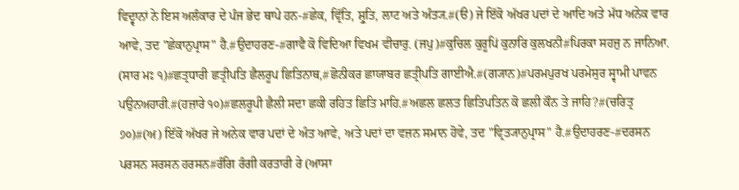ਵਿਦ੍ਵਾਨਾਂ ਨੇ ਇਸ ਅਲੰਕਾਰ ਦੇ ਪੰਜ ਭੇਦ ਥਾਪੇ ਹਨ-#ਛੇਕ, ਵ੍ਰਿੱਤਿ, ਸ਼੍ਰੁਤਿ, ਲਾਟ ਅਤੇ ਅੰਤ੍ਯ.#(ੳ) ਜੇ ਇੱਕੋ ਅੱਖਰ ਪਦਾਂ ਦੇ ਆਦਿ ਅਤੇ ਮੱਧ ਅਨੇਕ ਵਾਰ ਆਵੇ, ਤਦ "ਛੇਕਾਨੁਪ੍ਰਾਸ" ਹੈ.#ਉਦਾਹਰਣ-#ਗਾਵੈ ਕੋ ਵਿਦਿਆ ਵਿਖਮ ਵੀਚਾਰੁ. (ਜਪੁ)#ਕੁਚਿਲ ਕੁਰੂਪਿਂ ਕੁਨਾਰਿ ਕੁਲਖਨੀ#ਪਿਰਕਾ ਸਹਜੁ ਨ ਜਾਨਿਆ. (ਸਾਰ ਮਃ ੧)#ਛਤ੍ਰਧਾਰੀ ਛਤ੍ਰੀਪਤਿ ਛੈਲਰੂਪ ਛਿਤਿਨਾਥ,#ਛੋਨੀਕਰ ਛਾਯਾਬਰ ਛਤ੍ਰੀਪਤਿ ਗਾਈਐ.#(ਗ੍ਯਾਨ)#ਪਰਮਪੁਰਖ ਪਰਮੇਸੁਰ ਸ੍ਵਾਮੀ ਪਾਵਨ ਪਉਨਅਹਾਰੀ.#(ਹਜ਼ਾਰੇ ੧੦)#ਛਲਰੂਪੀ ਛੈਲੀ ਸਦਾ ਛਕੀ ਰਹਿਤ ਛਿਤਿ ਮਾਹਿ.#ਅਛਲ ਛਲਤ ਛਿਤਿਪਤਿਨ ਕੋ ਛਲੀ ਕੌਨ ਤੇ ਜਾਹਿ?#(ਚਰਿਤ੍ਰ ੭੦)#(ਅ) ਇੱਕੋ ਅੱਖਰ ਜੇ ਅਨੇਕ ਵਾਰ ਪਦਾਂ ਦੇ ਅੰਤ ਆਵੇ, ਅਤੇ ਪਦਾਂ ਦਾ ਵਜ਼ਨ ਸਮਾਨ ਹੋਵੇ, ਤਦ "ਵ੍ਰਿਤ੍ਯਾਨੁਪ੍ਰਾਸ" ਹੈ.#ਉਦਾਹਰਣ-#ਦਰਸਨ ਪਰਸਨ ਸਰਸਨ ਹਰਸਨ#ਰੰਗਿ ਰੰਗੀ ਕਰਤਾਰੀ ਰੇ (ਆਸਾ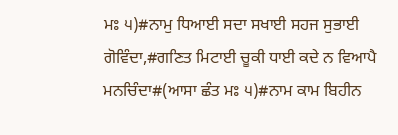ਮਃ ੫)#ਨਾਮੁ ਧਿਆਈ ਸਦਾ ਸਖਾਈ ਸਹਜ ਸੁਭਾਈ ਗੋਵਿੰਦਾ,#ਗਣਿਤ ਮਿਟਾਈ ਚੂਕੀ ਧਾਈ ਕਦੇ ਨ ਵਿਆਪੈ ਮਨਚਿੰਦਾ#(ਆਸਾ ਛੰਤ ਮਃ ੫)#ਨਾਮ ਕਾਮ ਬਿਹੀਨ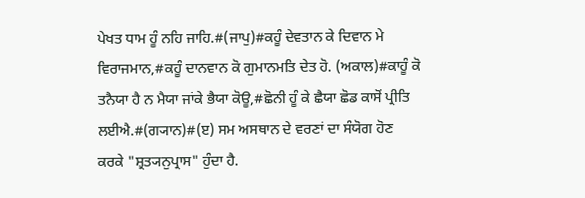ਪੇਖਤ ਧਾਮ ਹੂੰ ਨਹਿ ਜਾਹਿ.#(ਜਾਪੁ)#ਕਹੂੰ ਦੇਵਤਾਨ ਕੇ ਦਿਵਾਨ ਮੇ ਵਿਰਾਜਮਾਨ,#ਕਹੂੰ ਦਾਨਵਾਨ ਕੋ ਗੁਮਾਨਮਤਿ ਦੇਤ ਹੋ. (ਅਕਾਲ)#ਕਾਹੂੰ ਕੋ ਤਨੈਯਾ ਹੈ ਨ ਮੈਯਾ ਜਾਂਕੇ ਭੈਯਾ ਕੋਊ,#ਛੋਨੀ ਹੂੰ ਕੇ ਛੈਯਾ ਛੋਡ ਕਾਸੋਂ ਪ੍ਰੀਤਿ ਲਈਐ.#(ਗ੍ਯਾਨ)#(ੲ) ਸਮ ਅਸਥਾਨ ਦੇ ਵਰਣਾਂ ਦਾ ਸੰਯੋਗ ਹੋਣ ਕਰਕੇ "ਸ਼੍ਰਤ੍ਯਨੁਪ੍ਰਾਸ" ਹੁੰਦਾ ਹੈ.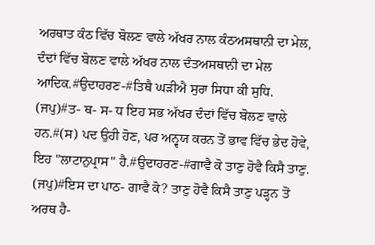ਅਰਥਾਤ ਕੰਠ ਵਿੱਚ ਬੋਲਣ ਵਾਲੇ ਅੱਖਰ ਨਾਲ ਕੰਠਅਸਥਾਨੀ ਦਾ ਮੇਲ, ਦੰਦਾਂ ਵਿੱਚ ਬੋਲਣ ਵਾਲੇ ਅੱਖਰ ਨਾਲ ਦੰਤਅਸਥਾਨੀ ਦਾ ਮੇਲ ਆਦਿਕ.#ਉਦਾਹਰਣ-#ਤਿਥੈ ਘੜੀਐ ਸੁਰਾ ਸਿਧਾ ਕੀ ਸੁਧਿ. (ਜਪੁ)#ਤ- ਥ- ਸ- ਧ ਇਹ ਸਭ ਅੱਖਰ ਦੰਦਾਂ ਵਿੱਚ ਬੋਲਣ ਵਾਲੇ ਹਨ.#(ਸ) ਪਦ ਉਹੀ ਹੋਣ, ਪਰ ਅਨ੍ਵਯ ਕਰਨ ਤੋਂ ਭਾਵ ਵਿੱਚ ਭੇਦ ਹੋਵੇ, ਇਹ "ਲਾਟਾਨੁਪ੍ਰਾਸ" ਹੈ.#ਉਦਾਹਰਣ-#ਗਾਵੈ ਕੋ ਤਾਣੁ ਹੋਵੈ ਕਿਸੈ ਤਾਣੁ. (ਜਪੁ)#ਇਸ ਦਾ ਪਾਠ- ਗਾਵੈ ਕੋ? ਤਾਣੁ ਹੋਵੈ ਕਿਸੈ ਤਾਣੁ ਪੜ੍ਹਨ ਤੋਂ ਅਰਥ ਹੈ-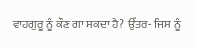ਵਾਹਗੁਰੂ ਨੂੰ ਕੌਣ ਗਾ ਸਕਦਾ ਹੈ? ਉੱਤਰ- ਜਿਸ ਨੂੰ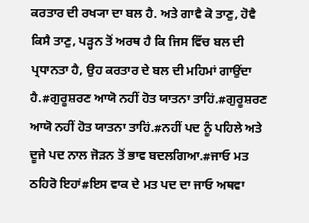ਕਰਤਾਰ ਦੀ ਰਖ੍ਯਾ ਦਾ ਬਲ ਹੈ. ਅਤੇ ਗਾਵੈ ਕੋ ਤਾਣੁ, ਹੋਵੈ ਕਿਸੈ ਤਾਣੁ, ਪੜ੍ਹਨ ਤੋਂ ਅਰਥ ਹੈ ਕਿ ਜਿਸ ਵਿੱਚ ਬਲ ਦੀ ਪ੍ਰਧਾਨਤਾ ਹੈ, ਉਹ ਕਰਤਾਰ ਦੇ ਬਲ ਦੀ ਮਹਿਮਾਂ ਗਾਉਂਦਾ ਹੈ.#ਗੁਰੂਸ਼ਰਣ ਆਯੋ ਨਹੀਂ ਹੋਤ ਯਾਤਨਾ ਤਾਹਿਂ.#ਗੁਰੂਸ਼ਰਣ ਆਯੋ ਨਹੀਂ ਹੋਤ ਯਾਤਨਾ ਤਾਹਿਂ.#ਨਹੀਂ ਪਦ ਨੂੰ ਪਹਿਲੇ ਅਤੇ ਦੂਜੇ ਪਦ ਨਾਲ ਜੋੜਨ ਤੋਂ ਭਾਵ ਬਦਲਗਿਆ.#ਜਾਓ ਮਤ ਠਹਿਰੋ ਇਹਾਂ#ਇਸ ਵਾਕ ਦੇ ਮਤ ਪਦ ਦਾ ਜਾਓ ਅਥਵਾ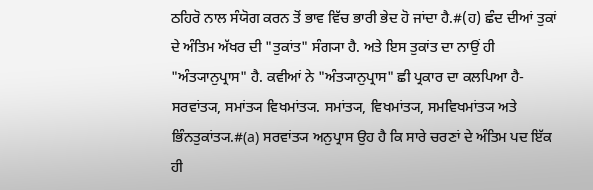ਠਹਿਰੋ ਨਾਲ ਸੰਯੋਗ ਕਰਨ ਤੋਂ ਭਾਵ ਵਿੱਚ ਭਾਰੀ ਭੇਦ ਹੋ ਜਾਂਦਾ ਹੈ.#(ਹ) ਛੰਦ ਦੀਆਂ ਤੁਕਾਂ ਦੇ ਅੰਤਿਮ ਅੱਖਰ ਦੀ "ਤੁਕਾਂਤ" ਸੰਗ੍ਯਾ ਹੈ. ਅਤੇ ਇਸ ਤੁਕਾਂਤ ਦਾ ਨਾਉਂ ਹੀ "ਅੰਤ੍ਯਾਨੁਪ੍ਰਾਸ" ਹੈ. ਕਵੀਆਂ ਨੇ "ਅੰਤ੍ਯਾਨੁਪ੍ਰਾਸ" ਛੀ ਪ੍ਰਕਾਰ ਦਾ ਕਲਪਿਆ ਹੈ- ਸਰਵਾਂਤ੍ਯ, ਸਮਾਂਤ੍ਯ ਵਿਖਮਾਂਤ੍ਯ. ਸਮਾਂਤ੍ਯ, ਵਿਖਮਾਂਤ੍ਯ, ਸਮਵਿਖਮਾਂਤ੍ਯ ਅਤੇ ਭਿੰਨਤੁਕਾਂਤ੍ਯ.#(a) ਸਰਵਾਂਤ੍ਯ ਅਨੁਪ੍ਰਾਸ ਉਹ ਹੈ ਕਿ ਸਾਰੇ ਚਰਣਾਂ ਦੇ ਅੰਤਿਮ ਪਦ ਇੱਕ ਹੀ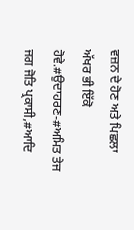ਵਜ਼ਨ ਦੇ ਹੋਣ ਅਤੇ ਪਿਛਲਾ ਅੱਖਰ ਭੀ ਇੱਕੋ ਹੋਵੇ.#ਉਦਾਹਰਣ-#ਅਮਿਤ ਤੇਜ ਜਗ ਜੋਤਿ ਪ੍ਰਕਾਸੀ,#ਆਦਿ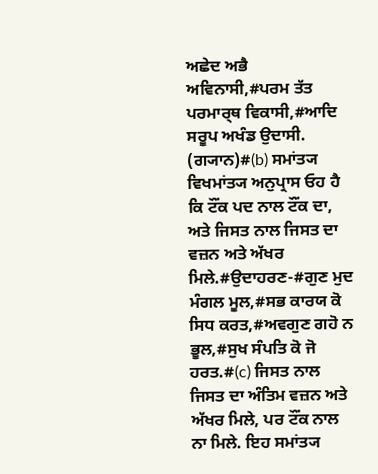ਅਛੇਦ ਅਭੈ ਅਵਿਨਾਸੀ,#ਪਰਮ ਤੱਤ ਪਰਮਾਰ੍ਥ ਵਿਕਾਸੀ,#ਆਦਿ ਸਰੂਪ ਅਖੰਡ ਉਦਾਸੀ. (ਗ੍ਯਾਨ)#(b) ਸਮਾਂਤ੍ਯ ਵਿਖਮਾਂਤ੍ਯ ਅਨੁਪ੍ਰਾਸ ਓਹ ਹੈ ਕਿ ਟੌਂਕ ਪਦ ਨਾਲ ਟੌਂਕ ਦਾ, ਅਤੇ ਜਿਸਤ ਨਾਲ ਜਿਸਤ ਦਾ ਵਜ਼ਨ ਅਤੇ ਅੱਖਰ ਮਿਲੇ.#ਉਦਾਹਰਣ-#ਗੁਣ ਮੁਦ ਮੰਗਲ ਮੂਲ,#ਸਭ ਕਾਰਯ ਕੋ ਸਿਧ ਕਰਤ,#ਅਵਗੁਣ ਗਹੋ ਨ ਭੂਲ,#ਸੁਖ ਸੰਪਤਿ ਕੋ ਜੋ ਹਰਤ.#(c) ਜਿਸਤ ਨਾਲ ਜਿਸਤ ਦਾ ਅੰਤਿਮ ਵਜ਼ਨ ਅਤੇ ਅੱਖਰ ਮਿਲੇ, ਪਰ ਟੌਂਕ ਨਾਲ ਨਾ ਮਿਲੇ. ਇਹ ਸਮਾਂਤ੍ਯ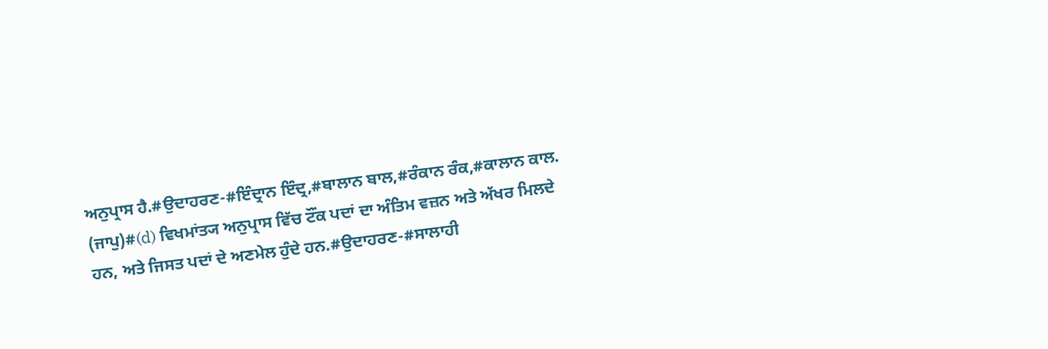ਅਨੁਪ੍ਰਾਸ ਹੈ.#ਉਦਾਹਰਣ-#ਇੰਦ੍ਰਾਨ ਇੰਦ੍ਰ,#ਬਾਲਾਨ ਬਾਲ,#ਰੰਕਾਨ ਰੰਕ,#ਕਾਲਾਨ ਕਾਲ. (ਜਾਪੁ)#(d) ਵਿਖਮਾਂਤ੍ਯ ਅਨੁਪ੍ਰਾਸ ਵਿੱਚ ਟੌਂਕ ਪਦਾਂ ਦਾ ਅੰਤਿਮ ਵਜ਼ਨ ਅਤੇ ਅੱਖਰ ਮਿਲਦੇ ਹਨ, ਅਤੇ ਜਿਸਤ ਪਦਾਂ ਦੇ ਅਣਮੇਲ ਹੁੰਦੇ ਹਨ.#ਉਦਾਹਰਣ-#ਸਾਲਾਹੀ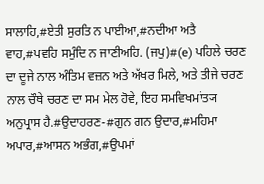ਸਾਲਾਹਿ,#ਏਤੀ ਸੁਰਤਿ ਨ ਪਾਈਆ,#ਨਦੀਆ ਅਤੈ ਵਾਹ,#ਪਵਹਿ ਸਮੁੰਦਿ ਨ ਜਾਣੀਅਹਿ. (ਜਪੁ)#(e) ਪਹਿਲੇ ਚਰਣ ਦਾ ਦੂਜੇ ਨਾਲ ਅੰਤਿਮ ਵਜ਼ਨ ਅਤੇ ਅੱਖਰ ਮਿਲੇ, ਅਤੇ ਤੀਜੇ ਚਰਣ ਨਾਲ ਚੌਥੇ ਚਰਣ ਦਾ ਸਮ ਮੇਲ ਹੋਵੇ, ਇਹ ਸਮਵਿਖਮਾਂਤ੍ਯ ਅਨੁਪ੍ਰਾਸ ਹੈ.#ਉਦਾਹਰਣ-#ਗੁਨ ਗਨ ਉਦਾਰ,#ਮਹਿਮਾ ਅਪਾਰ,#ਆਸਨ ਅਭੰਗ,#ਉਪਮਾਂ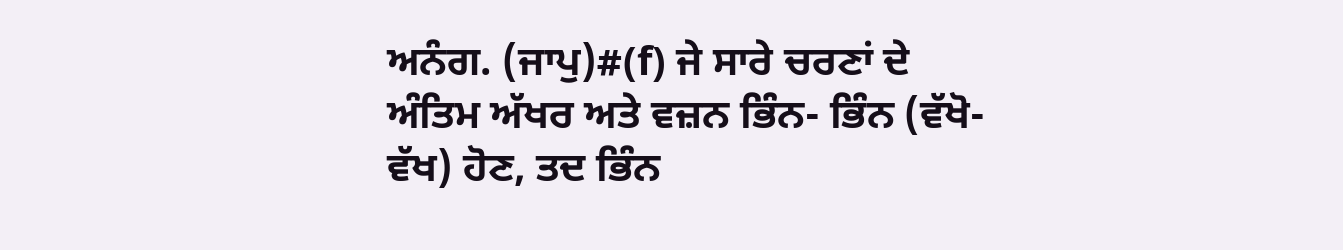ਅਨੰਗ. (ਜਾਪੁ)#(f) ਜੇ ਸਾਰੇ ਚਰਣਾਂ ਦੇ ਅੰਤਿਮ ਅੱਖਰ ਅਤੇ ਵਜ਼ਨ ਭਿੰਨ- ਭਿੰਨ (ਵੱਖੋ- ਵੱਖ) ਹੋਣ, ਤਦ ਭਿੰਨ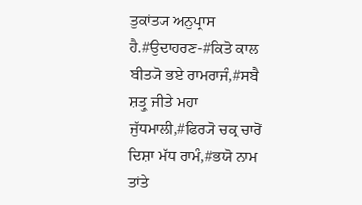ਤੁਕਾਂਤ੍ਯ ਅਨੁਪ੍ਰਾਸ ਹੈ.#ਉਦਾਹਰਣ-#ਕਿਤੋ ਕਾਲ ਬੀਤ੍ਯੋ ਭਏ ਰਾਮਰਾਜੰ,#ਸਬੈ ਸ਼ਤ੍ਰੁ ਜੀਤੇ ਮਹਾ ਜੁੱਧਮਾਲੀ,#ਫਿਰ੍ਯੋ ਚਕ੍ਰ ਚਾਰੋਂ ਦਿਸ਼ਾ ਮੱਧ ਰਾਮੰ,#ਭਯੋ ਨਾਮ ਤਾਂਤੇ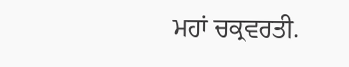ਮਹਾਂ ਚਕ੍ਰਵਰਤੀ.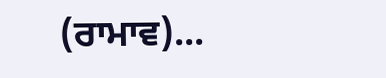(ਰਾਮਾਵ)...